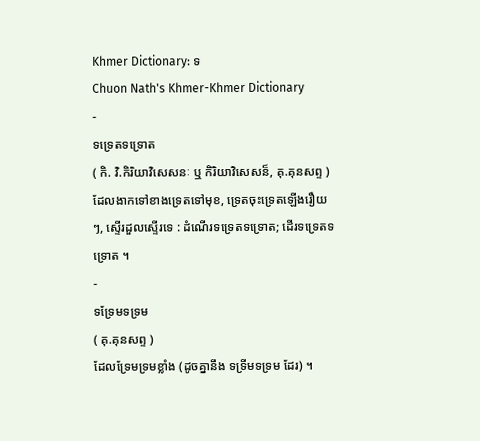Khmer Dictionary: ទ
Chuon Nath's Khmer-Khmer Dictionary
-
ទទ្រេតទទ្រោត
( កិ. វិ.កិរិយាវិសេសនៈ ឬ កិរិយាវិសេសន៏, គុ.គុនសព្ទ )
ដែលងាកទៅខាងទ្រេតទៅមុខ, ទ្រេតចុះទ្រេតឡើងរឿយៗ, ស្ទើរដួលស្ទើរទេ : ដំណើរទទ្រេតទទ្រោត; ដើរទទ្រេតទទ្រោត ។
-
ទទ្រែមទទ្រម
( គុ.គុនសព្ទ )
ដែលទ្រែមទ្រមខ្លាំង (ដូចគ្នានឹង ទទ្រីមទទ្រម ដែរ) ។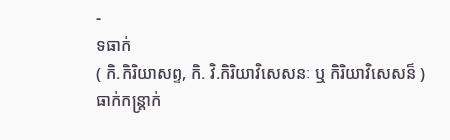-
ទធាក់
( កិ.កិរិយាសព្ទ, កិ. វិ.កិរិយាវិសេសនៈ ឬ កិរិយាវិសេសន៏ )
ធាក់កន្ត្រាក់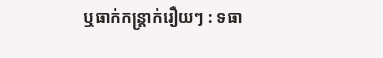ឬធាក់កន្ត្រាក់រឿយៗ : ទធា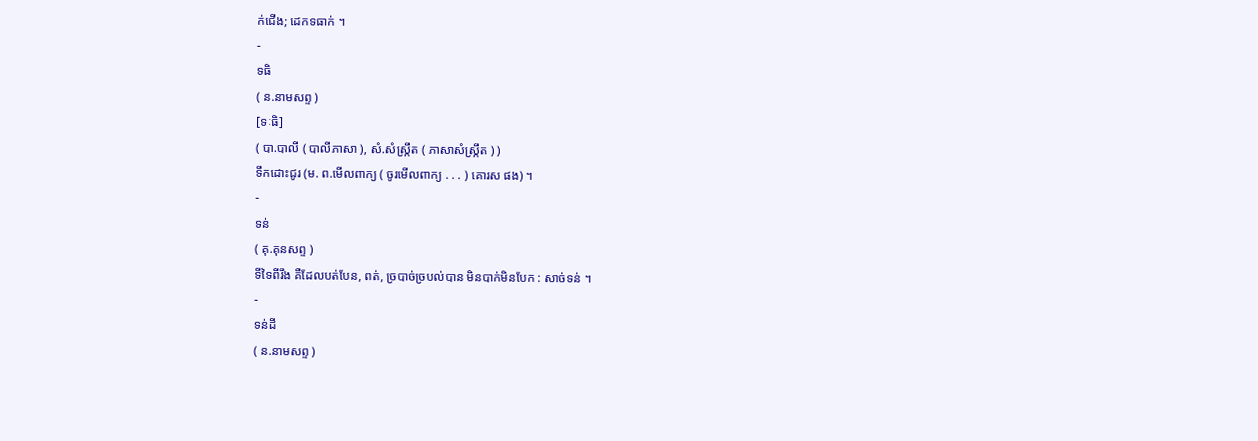ក់ជើង; ដេកទធាក់ ។
-
ទធិ
( ន.នាមសព្ទ )
[ទៈធិ]
( បា.បាលី ( បាលីភាសា ), សំ.សំស្រ្កឹត ( ភាសាសំស្រ្កឹត ) )
ទឹកដោះជូរ (ម. ព.មើលពាក្យ ( ចូរមើលពាក្យ . . . ) គោរស ផង) ។
-
ទន់
( គុ.គុនសព្ទ )
ទីទៃពីរឹង គឺដែលបត់បែន, ពត់, ច្របាច់ច្របល់បាន មិនបាក់មិនបែក : សាច់ទន់ ។
-
ទន់ដី
( ន.នាមសព្ទ )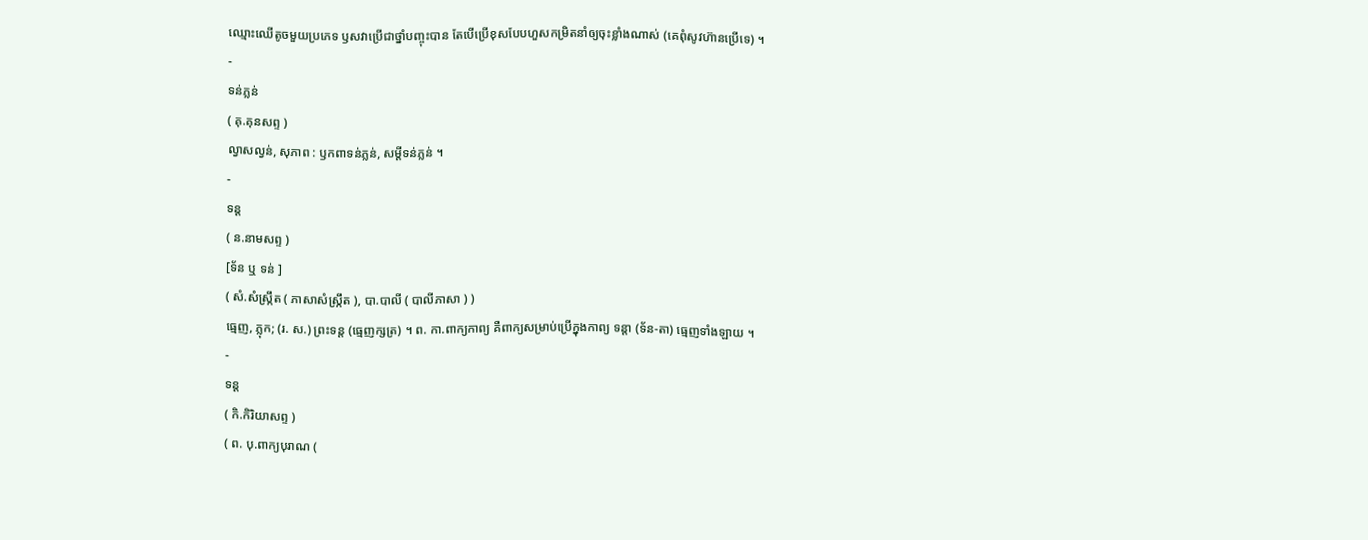ឈ្មោះឈើតូចមួយប្រភេទ ឫសវាប្រើជាថ្នាំបញ្ចុះបាន តែបើប្រើខុសបែបហួសកម្រិតនាំឲ្យចុះខ្លាំងណាស់ (គេពុំសូវហ៊ានប្រើទេ) ។
-
ទន់ភ្លន់
( គុ.គុនសព្ទ )
ល្វាសល្វន់, សុភាព : ឫកពាទន់ភ្លន់, សម្ដីទន់ភ្លន់ ។
-
ទន្ត
( ន.នាមសព្ទ )
[ទ័ន ឬ ទន់ ]
( សំ.សំស្រ្កឹត ( ភាសាសំស្រ្កឹត ), បា.បាលី ( បាលីភាសា ) )
ធ្មេញ, ភ្លុក; (រ. ស.) ព្រះទន្ត (ធ្មេញក្សត្រ) ។ ព. កា.ពាក្យកាព្យ គឺពាក្យសម្រាប់ប្រើក្នុងកាព្យ ទន្តា (ទ័ន-តា) ធ្មេញទាំងឡាយ ។
-
ទន្ត
( កិ.កិរិយាសព្ទ )
( ព. បុ.ពាក្យបុរាណ (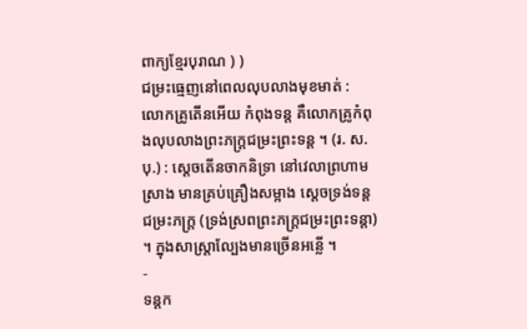ពាក្យខ្មែរបុរាណ ) )
ជម្រះធ្មេញនៅពេលលុបលាងមុខមាត់ : លោកគ្រូតើនអើយ កំពុងទន្ត គឺលោកគ្រូកំពុងលុបលាងព្រះភក្រ្តជម្រះព្រះទន្ត ។ (រ. ស. បុ.) : ស្ដេចតើនចាកនិទ្រា នៅវេលាព្រហាមស្រាង មានគ្រប់គ្រឿងសម្អាង ស្ដេចទ្រង់ទន្តជម្រះភក្ត្រ (ទ្រង់ស្រពព្រះភក្ត្រជម្រះព្រះទន្តា) ។ ក្នុងសាស្ត្រាល្បែងមានច្រើនអន្លើ ។
-
ទន្តក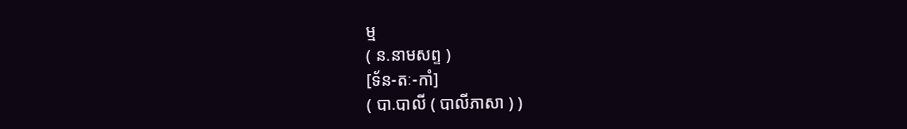ម្ម
( ន.នាមសព្ទ )
[ទ័ន-តៈ-កាំ]
( បា.បាលី ( បាលីភាសា ) )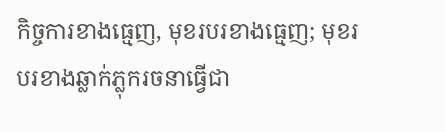កិច្ចការខាងធ្មេញ, មុខរបរខាងធ្មេញ; មុខរបរខាងឆ្លាក់ភ្លុករចនាធ្វើជា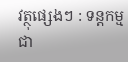វត្ថុផ្សេងៗ : ទន្តកម្ម ជា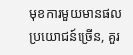មុខការមួយមានផលប្រយោជន៍ច្រើន, គួរ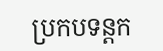ប្រកបទន្តក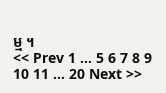ម្ម ។
<< Prev 1 ... 5 6 7 8 9 10 11 ... 20 Next >>